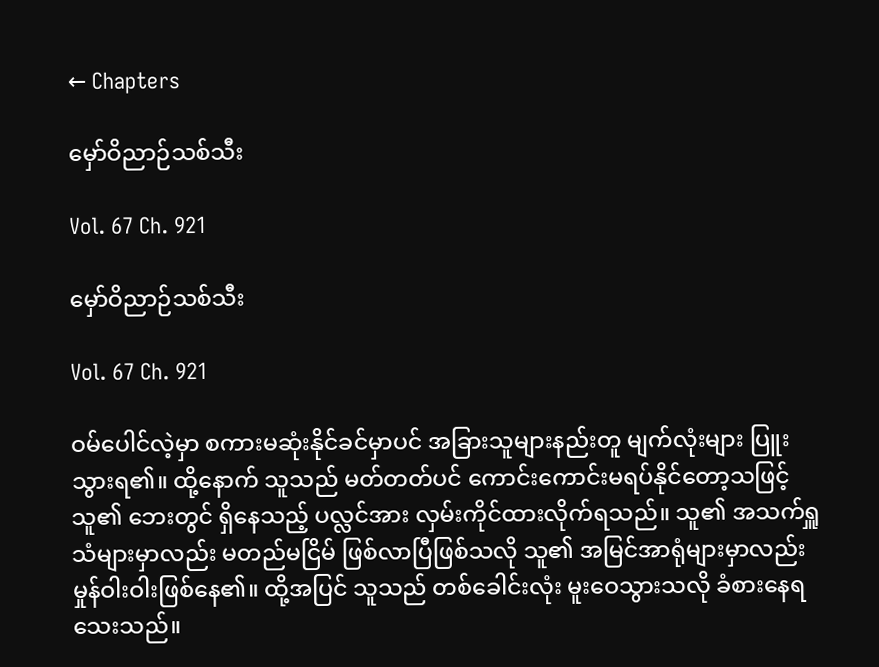← Chapters

မှော်ဝိညာဉ်သစ်သီး

Vol. 67 Ch. 921

မှော်ဝိညာဉ်သစ်သီး

Vol. 67 Ch. 921

ဝမ်ပေါင်လဲ့မှာ စကားမဆုံးနိုင်ခင်မှာပင် အခြားသူများနည်းတူ မျက်လုံးများ ပြူးသွားရ၏။ ထို့နောက် သူသည် မတ်တတ်ပင် ကောင်းကောင်းမရပ်နိုင်တော့သဖြင့် သူ၏ ဘေးတွင် ရှိနေသည့် ပလ္လင်အား လှမ်းကိုင်ထားလိုက်ရသည်။ သူ၏ အသက်ရှူသံများမှာလည်း မတည်မငြိမ် ဖြစ်လာပြီဖြစ်သလို သူ၏ အမြင်အာရုံများမှာလည်း မှုန်ဝါးဝါးဖြစ်နေ၏။ ထို့အပြင် သူသည် တစ်ခေါင်းလုံး မူးဝေသွားသလို ခံစားနေရသေးသည်။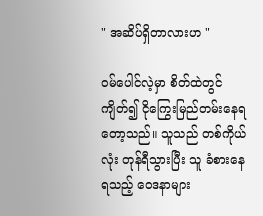" အဆိပ်ရှိတာလားဟ "

ဝမ်ပေါင်လဲ့မှာ စိတ်ထဲတွင်ကျိတ်၍ ငိုကြွေးမြည်တမ်းနေရတော့သည်။ သူသည် တစ်ကိုယ်လုံး တုန်ရီသွားပြီး သူ ခံစားနေရသည့် ဝေဒနာများ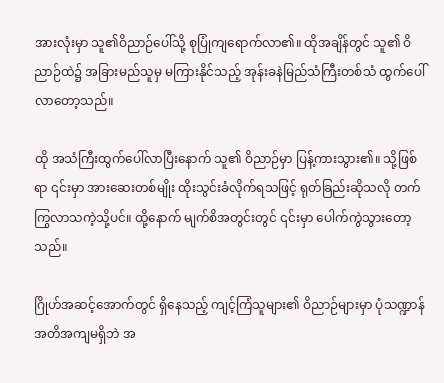အားလုံးမှာ သူ၏ဝိညာဉ်ပေါ်သို့ စုပြုံကျရောက်လာ၏။ ထိုအချိန်တွင် သူ၏ ဝိညာဉ်ထဲ၌ အခြားမည်သူမှ မကြားနိုင်သည့် အုန်းခနဲမြည်သံကြီးတစ်သံ ထွက်ပေါ်လာတော့သည်။

ထို အသံကြီးထွက်ပေါ်လာပြီးနောက် သူ၏ ဝိညာဉ်မှာ ပြန့်ကားသွား၏။ သို့ဖြစ်ရာ ၎င်းမှာ အားဆေးတစ်မျိုး ထိုးသွင်းခံလိုက်ရသဖြင့် ရုတ်ခြည်းဆိုသလို တက်ကြွလာသကဲ့သို့ပင်။ ထို့နောက် မျက်စိအတွင်းတွင် ၎င်းမှာ ပေါက်ကွဲသွားတော့သည်။

ဂြိုဟ်အဆင့်အောက်တွင် ရှိနေသည့် ကျင့်ကြံသူများ၏ ဝိညာဉ်များမှာ ပုံသဏ္ဍာန်အတိအကျမရှိဘဲ အ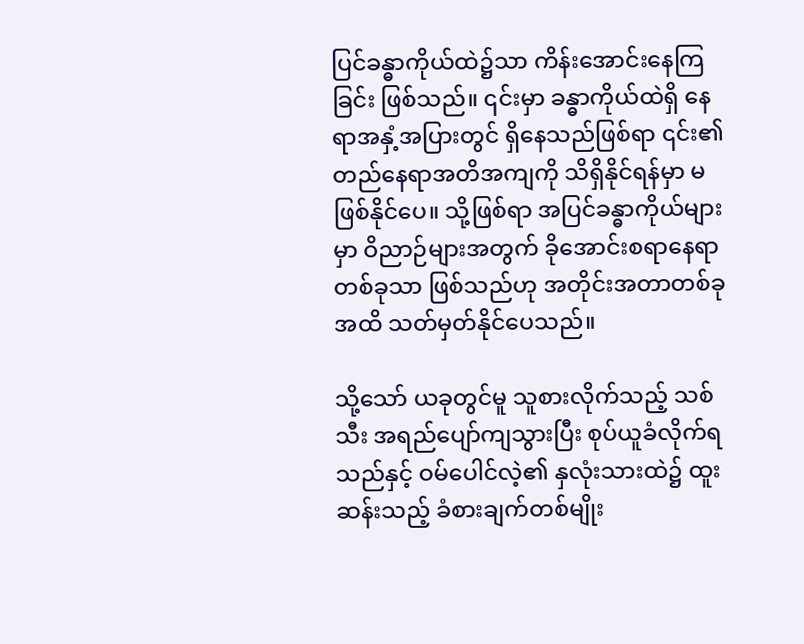ပြင်ခန္ဓာကိုယ်ထဲ၌သာ ကိန်းအောင်းနေကြခြင်း ဖြစ်သည်။ ၎င်းမှာ ခန္ဓာကိုယ်ထဲရှိ နေရာအနှံ့အပြားတွင် ရှိနေသည်ဖြစ်ရာ ၎င်း၏ တည်နေရာအတိအကျကို သိရှိနိုင်ရန်မှာ မဖြစ်နိုင်ပေ။ သို့ဖြစ်ရာ အပြင်ခန္ဓာကိုယ်များမှာ ဝိညာဉ်များအတွက် ခိုအောင်းစရာနေရာတစ်ခုသာ ဖြစ်သည်ဟု အတိုင်းအတာတစ်ခုအထိ သတ်မှတ်နိုင်ပေသည်။

သို့သော် ယခုတွင်မူ သူစားလိုက်သည့် သစ်သီး အရည်ပျော်ကျသွားပြီး စုပ်ယူခံလိုက်ရသည်နှင့် ဝမ်ပေါင်လဲ့၏ နှလုံးသားထဲ၌ ထူးဆန်းသည့် ခံစားချက်တစ်မျိုး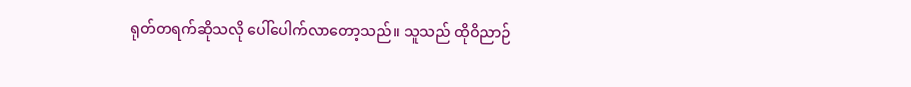ရုတ်တရက်ဆိုသလို ပေါ်ပေါက်လာတော့သည်။ သူသည် ထိုဝိညာဉ်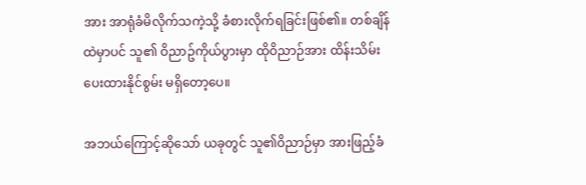အား အာရုံခံမိလိုက်သကဲ့သို့ ခံစားလိုက်ရခြင်းဖြစ်၏။ တစ်ချိန်ထဲမှာပင် သူ၏ ဝိညာဥ်ကိုယ်ပွားမှာ ထိုဝိညာဉ်အား ထိန်းသိမ်းပေးထားနိုင်စွမ်း မရှိတော့ပေ။

အဘယ်ကြောင့်ဆိုသော် ယခုတွင် သူ၏ဝိညာဉ်မှာ အားဖြည့်ခံ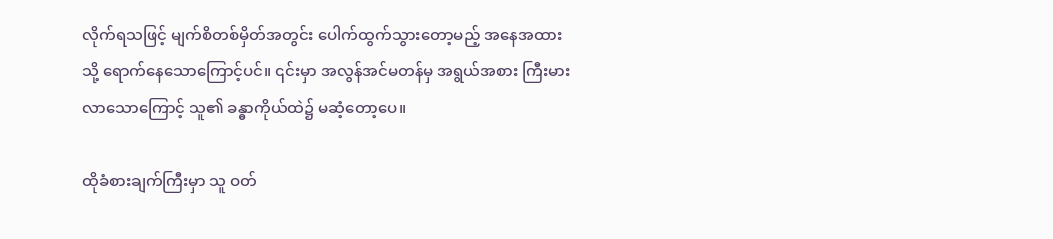လိုက်ရသဖြင့် မျက်စိတစ်မှိတ်အတွင်း ပေါက်ထွက်သွားတော့မည့် အနေအထားသို့ ရောက်နေသောကြောင့်ပင်။ ၎င်းမှာ အလွန်အင်မတန်မှ အရွယ်အစား ကြီးမားလာသောကြောင့် သူ၏ ခန္ဓာကိုယ်ထဲ၌ မဆံ့တော့ပေ။

ထိုခံစားချက်ကြီးမှာ သူ ဝတ်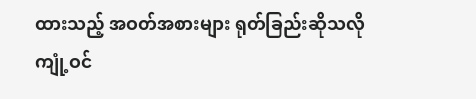ထားသည့် အဝတ်အစားများ ရုတ်ခြည်းဆိုသလို ကျုံ့ဝင်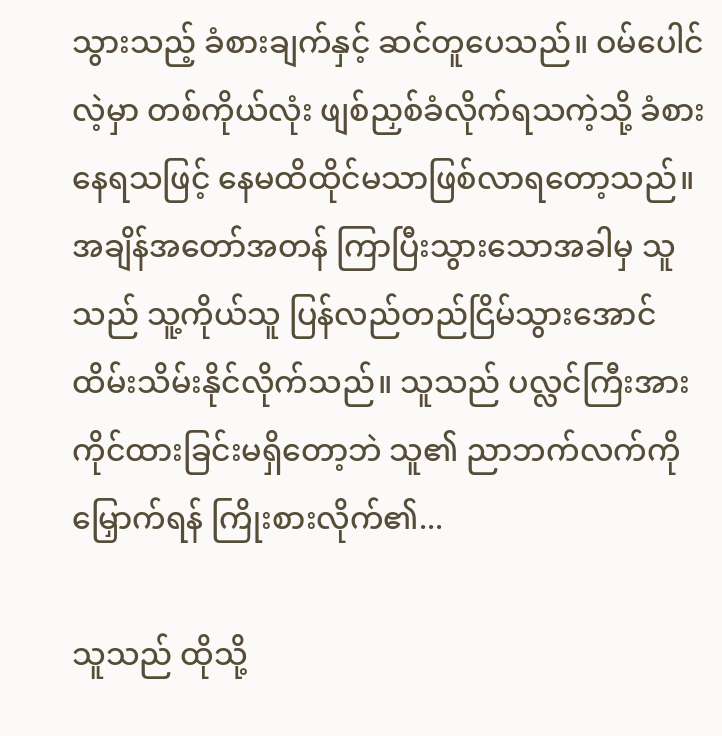သွားသည့် ခံစားချက်နှင့် ဆင်တူပေသည်။ ဝမ်ပေါင်လဲ့မှာ တစ်ကိုယ်လုံး ဖျစ်ညှစ်ခံလိုက်ရသကဲ့သို့ ခံစားနေရသဖြင့် နေမထိထိုင်မသာဖြစ်လာရတော့သည်။ အချိန်အတော်အတန် ကြာပြီးသွားသောအခါမှ သူသည် သူ့ကိုယ်သူ ပြန်လည်တည်ငြိမ်သွားအောင် ထိမ်းသိမ်းနိုင်လိုက်သည်။ သူသည် ပလ္လင်ကြီးအား ကိုင်ထားခြင်းမရှိတော့ဘဲ သူ၏ ညာဘက်လက်ကို မြှောက်ရန် ကြိုးစားလိုက်၏...

သူသည် ထိုသို့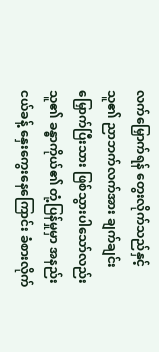လက်မြှောက်ရန် တွေးလိုက်သည်နှင့် သူ၏ ညာဘက်လက်အား ချက်ချင်း မြှောက်ပြီးသား ဖြစ်သွားပါသော်လည်း သူ၏ ခန္ဓာကိုယ်၏ တုံ့ပြန်မှုမှာ အနည်းငယ်ခန့် နှေးကွေးနေကြောင်း ခံစားလိုက်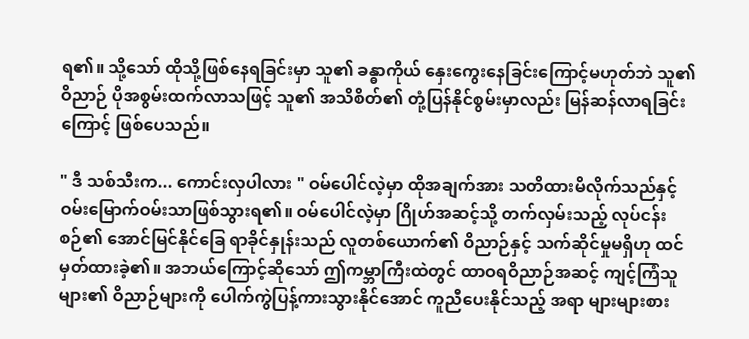ရ၏။ သို့သော် ထိုသို့ဖြစ်နေရခြင်းမှာ သူ၏ ခန္ဓာကိုယ် နှေးကွေးနေခြင်းကြောင့်မဟုတ်ဘဲ သူ၏ ဝိညာဉ် ပိုအစွမ်းထက်လာသဖြင့် သူ၏ အသိစိတ်၏ တုံ့ပြန်နိုင်စွမ်းမှာလည်း မြန်ဆန်လာရခြင်းကြောင့် ဖြစ်ပေသည်။

" ဒီ သစ်သီးက... ကောင်းလှပါလား " ဝမ်ပေါင်လဲ့မှာ ထိုအချက်အား သတိထားမိလိုက်သည်နှင့် ဝမ်းမြောက်ဝမ်းသာဖြစ်သွားရ၏။ ဝမ်ပေါင်လဲ့မှာ ဂြိုဟ်အဆင့်သို့ တက်လှမ်းသည့် လုပ်ငန်းစဉ်၏ အောင်မြင်နိုင်ခြေ ရာခိုင်နှုန်းသည် လူတစ်ယောက်၏ ဝိညာဉ်နှင့် သက်ဆိုင်မှုမရှိဟု ထင်မှတ်ထားခဲ့၏။ အဘယ်ကြောင့်ဆိုသော် ဤကမ္ဘာကြီးထဲတွင် ထာဝရဝိညာဉ်အဆင့် ကျင့်ကြံသူများ၏ ဝိညာဉ်များကို ပေါက်ကွဲပြန့်ကားသွားနိုင်အောင် ကူညီပေးနိုင်သည့် အရာ များများစား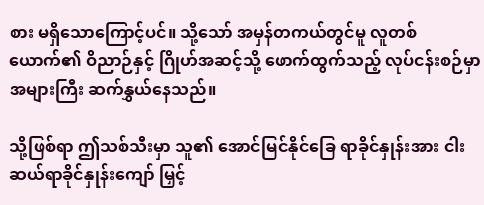စား မရှိသောကြောင့်ပင်။ သို့သော် အမှန်တကယ်တွင်မူ လူတစ်ယောက်၏ ဝိညာဉ်နှင့် ဂြိုဟ်အဆင့်သို့ ဖောက်ထွက်သည့် လုပ်ငန်းစဉ်မှာ အများကြီး ဆက်နွှယ်နေသည်။

သို့ဖြစ်ရာ ဤသစ်သီးမှာ သူ၏ အောင်မြင်နိုင်ခြေ ရာခိုင်နှုန်းအား ငါးဆယ်ရာခိုင်နှုန်းကျော် မြှင့်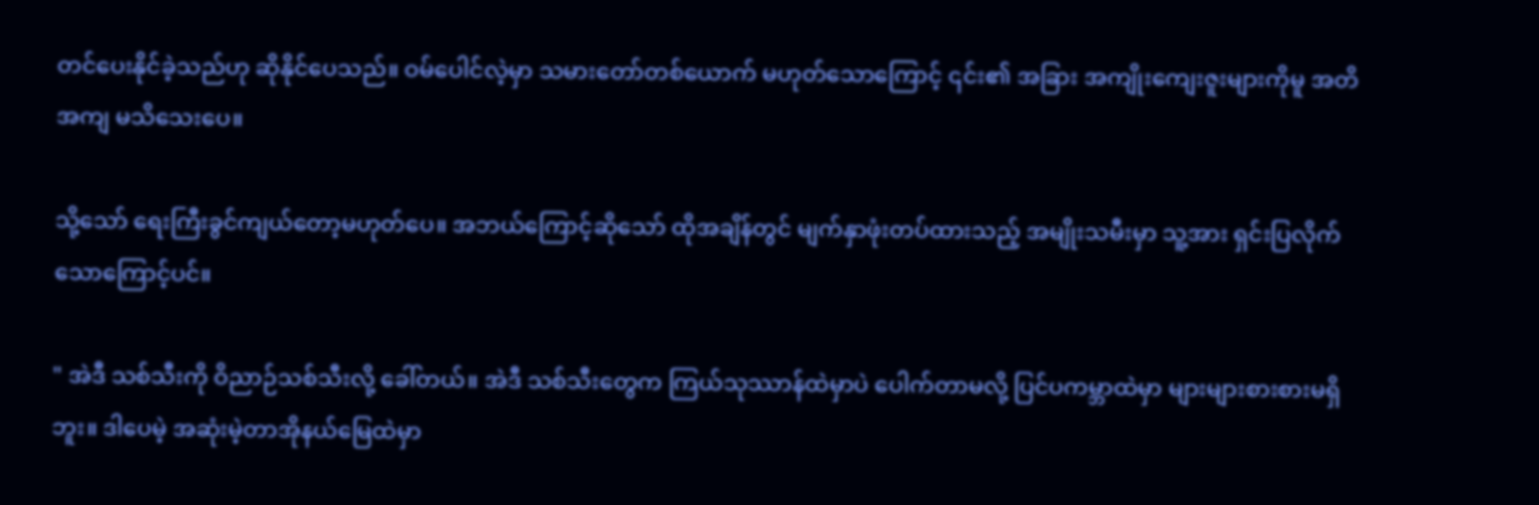တင်ပေးနိုင်ခဲ့သည်ဟု ဆိုနိုင်ပေသည်။ ဝမ်ပေါင်လဲ့မှာ သမားတော်တစ်ယောက် မဟုတ်သောကြောင့် ၎င်း၏ အခြား အကျိုးကျေးဇူးများကိုမူ အတိအကျ မသိသေးပေ။

သို့သော် ရေးကြီးခွင်ကျယ်တော့မဟုတ်ပေ။ အဘယ်ကြောင့်ဆိုသော် ထိုအချိန်တွင် မျက်နှာဖုံးတပ်ထားသည့် အမျိုးသမီးမှာ သူ့အား ရှင်းပြလိုက်သောကြောင့်ပင်။

" အဲဒီ သစ်သီးကို ဝိညာဉ်သစ်သီးလို့ ခေါ်တယ်။ အဲဒီ သစ်သီးတွေက ကြယ်သုဿာန်ထဲမှာပဲ ပေါက်တာမလို့ ပြင်ပကမ္ဘာထဲမှာ များများစားစားမရှိဘူး။ ဒါပေမဲ့ အဆုံးမဲ့တာအိုနယ်မြေထဲမှာ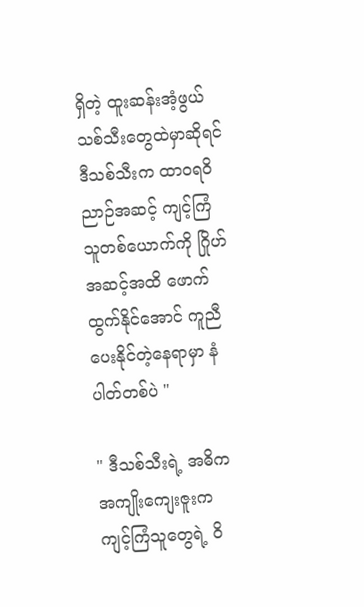ရှိတဲ့ ထူးဆန်းအံ့ဖွယ် သစ်သီးတွေထဲမှာဆိုရင် ဒီသစ်သီးက ထာဝရဝိညာဉ်အဆင့် ကျင့်ကြံသူတစ်ယောက်ကို ဂြိုဟ်အဆင့်အထိ ဖောက်ထွက်နိုင်အောင် ကူညီပေးနိုင်တဲ့နေရာမှာ နံပါတ်တစ်ပဲ "

" ဒီသစ်သီးရဲ့ အဓိက အကျိုးကျေးဇူးက ကျင့်ကြံသူတွေရဲ့ ဝိ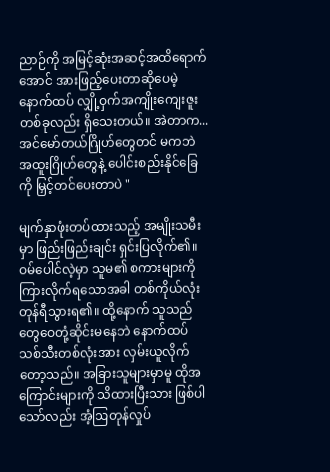ညာဉ်ကို အမြင့်ဆုံးအဆင့်အထိရောက်အောင် အားဖြည့်ပေးတာဆိုပေမဲ့ နောက်ထပ် လျှို့ဝှက်အကျိုးကျေးဇူးတစ်ခုလည်း ရှိသေးတယ်။ အဲတာက... အင်မော်တယ်ဂြိုဟ်တွေတင် မကဘဲ အထူးဂြိုဟ်တွေနဲ့ ပေါင်းစည်းနိုင်ခြေကို မြှင့်တင်ပေးတာပဲ "

မျက်နှာဖုံးတပ်ထားသည့် အမျိုးသမီးမှာ ဖြည်းဖြည်းချင်း ရှင်းပြလိုက်၏။ ဝမ်ပေါင်လဲ့မှာ သူမ၏ စကားများကို ကြားလိုက်ရသောအခါ တစ်ကိုယ်လုံး တုန်ရီသွားရ၏။ ထို့နောက် သူသည် တွေဝေတုံ့ဆိုင်းမနေဘဲ နောက်ထပ်သစ်သီးတစ်လုံးအား လှမ်းယူလိုက်တော့သည်။ အခြားသူများမှာမူ ထိုအကြောင်းများကို သိထားပြီးသား ဖြစ်ပါသော်လည်း အံ့ဩတုန်လှုပ်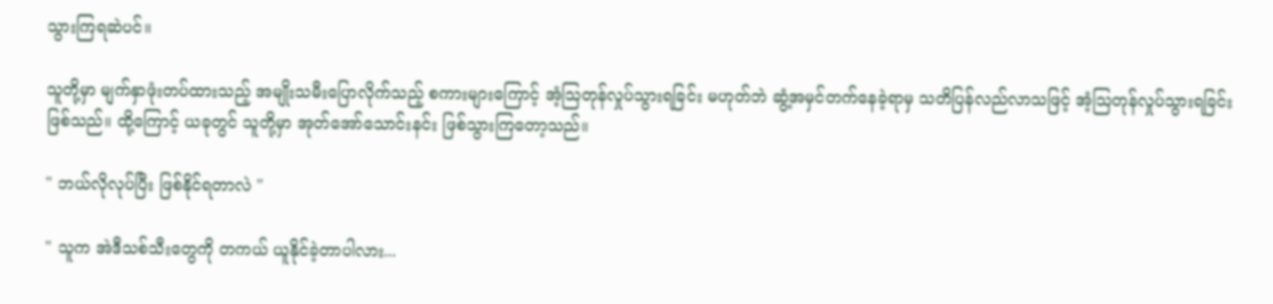သွားကြရဆဲပင်။

သူတို့မှာ မျက်နှာဖုံးတပ်ထားသည့် အမျိုးသမီးပြောလိုက်သည့် စကားများကြောင့် အံ့ဩတုန်လှုပ်သွားရခြင်း မဟုတ်ဘဲ ဆွံ့အမှင်တက်နေခဲ့ရာမှ သတိပြန်လည်လာသဖြင့် အံ့ဩတုန်လှုပ်သွားရခြင်း ဖြစ်သည်။ ထို့ကြောင့် ယခုတွင် သူတို့မှာ အုတ်အော်သောင်းနင်း ဖြစ်သွားကြတော့သည်။

" ဘယ်လိုလုပ်ပြီး ဖြစ်နိုင်ရတာလဲ "

" သူက အဲဒီသစ်သီးတွေကို တကယ် ယူနိုင်ခဲ့တာပါလား...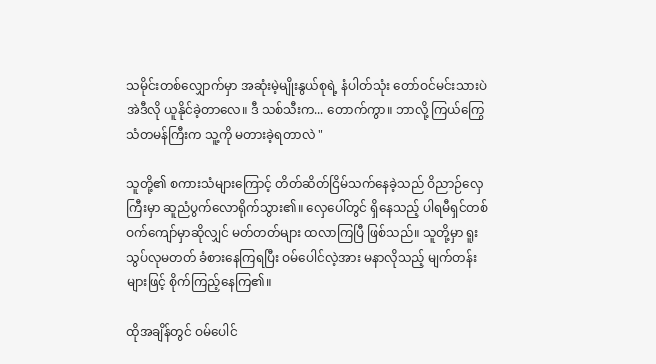သမိုင်းတစ်လျှောက်မှာ အဆုံးမဲ့မျိုးနွယ်စုရဲ့ နံပါတ်သုံး တော်ဝင်မင်းသားပဲ အဲဒီလို ယူနိုင်ခဲ့တာလေ။ ဒီ သစ်သီးက... တောက်ကွာ။ ဘာလို့ ကြယ်ကြွေသံတမန်ကြီးက သူ့ကို မတားခဲ့ရတာလဲ "

သူတို့၏ စကားသံများကြောင့် တိတ်ဆိတ်ငြိမ်သက်နေခဲ့သည် ဝိညာဉ်လှေကြီးမှာ ဆူညံပွက်လောရိုက်သွား၏။ လှေပေါ်တွင် ရှိနေသည့် ပါရမီရှင်တစ်ဝက်ကျော်မှာဆိုလျှင် မတ်တတ်များ ထလာကြပြီ ဖြစ်သည်။ သူတို့မှာ ရူးသွပ်လုမတတ် ခံစားနေကြရပြီး ဝမ်ပေါင်လဲ့အား မနာလိုသည့် မျက်တန်းများဖြင့် စိုက်ကြည့်နေကြ၏။

ထိုအချိန်တွင် ဝမ်ပေါင်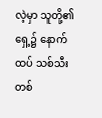လဲ့မှာ သူတို့၏ရှေ့၌ နောက်ထပ် သစ်သီးတစ်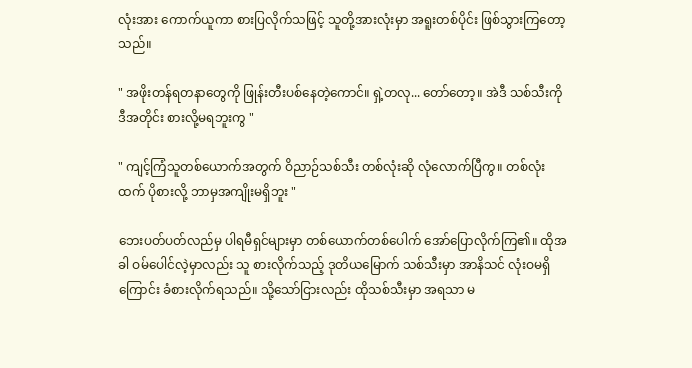လုံးအား ကောက်ယူကာ စားပြလိုက်သဖြင့် သူတို့အားလုံးမှာ အရူးတစ်ပိုင်း ဖြစ်သွားကြတော့သည်။

" အဖိုးတန်ရတနာတွေကို ဖြုန်းတီးပစ်နေတဲ့ကောင်။ ရှဲ့တလု... တော်တော့။ အဲဒီ သစ်သီးကို ဒီအတိုင်း စားလို့မရဘူးကွ "

" ကျင့်ကြံသူတစ်ယောက်အတွက် ဝိညာဉ်သစ်သီး တစ်လုံးဆို လုံလောက်ပြီကွ။ တစ်လုံးထက် ပိုစားလို့ ဘာမှအကျိုးမရှိဘူး "

ဘေးပတ်ပတ်လည်မှ ပါရမီရှင်များမှာ တစ်ယောက်တစ်ပေါက် အော်ပြောလိုက်ကြ၏။ ထိုအခါ ဝမ်ပေါင်လဲ့မှာလည်း သူ စားလိုက်သည့် ဒုတိယမြောက် သစ်သီးမှာ အာနိသင် လုံးဝမရှိကြောင်း ခံစားလိုက်ရသည်။ သို့သော်ငြားလည်း ထိုသစ်သီးမှာ အရသာ မ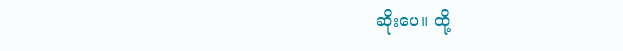ဆိုးပေ။ ထို့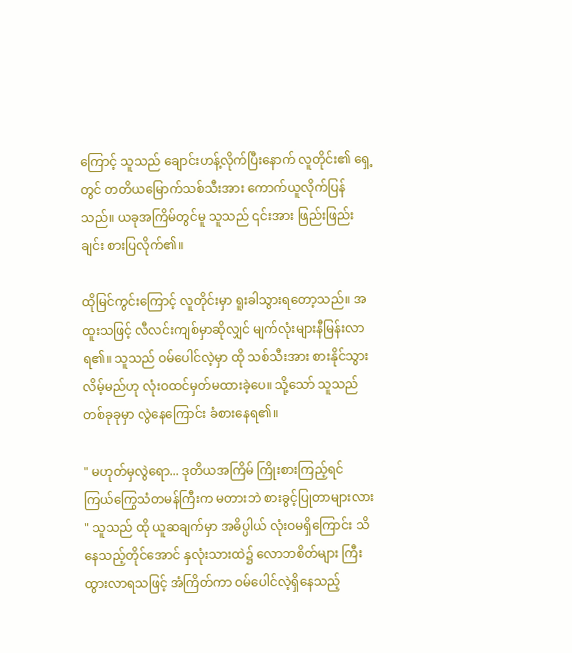ကြောင့် သူသည် ချောင်းဟန့်လိုက်ပြီးနောက် လူတိုင်း၏ ရှေ့တွင် တတိယမြောက်သစ်သီးအား ကောက်ယူလိုက်ပြန်သည်။ ယခုအကြိမ်တွင်မူ သူသည် ၎င်းအား ဖြည်းဖြည်းချင်း စားပြလိုက်၏။

ထိုမြင်ကွင်းကြောင့် လူတိုင်းမှာ ရူးခါသွားရတော့သည်။ အထူးသဖြင့် လီလင်းကျစ်မှာဆိုလျှင် မျက်လုံးများနီမြန်းလာရ၏။ သူသည် ဝမ်ပေါင်လဲ့မှာ ထို သစ်‌သီးအား စားနိုင်သွားလိမ့်မည်ဟု လုံးဝထင်မှတ်မထားခဲ့ပေ။ သို့သော် သူသည် တစ်ခုခုမှာ လွဲနေကြောင်း ခံစားနေရ၏။

" မဟုတ်မှလွဲရော... ဒုတိယအကြိမ် ကြိုးစားကြည့်ရင် ကြယ်ကြွေသံတမန်ကြီးက မတားဘဲ စားခွင့်ပြုတာများလား " သူသည် ထို ယူဆချက်မှာ အဓိပ္ပါယ် လုံးဝမရှိကြောင်း သိနေသည့်တိုင်အောင် နှလုံးသားထဲ၌ လောဘစိတ်များ ကြီးထွားလာရသဖြင့် အံကြိတ်ကာ ဝမ်ပေါင်လဲ့ရှိနေသည့်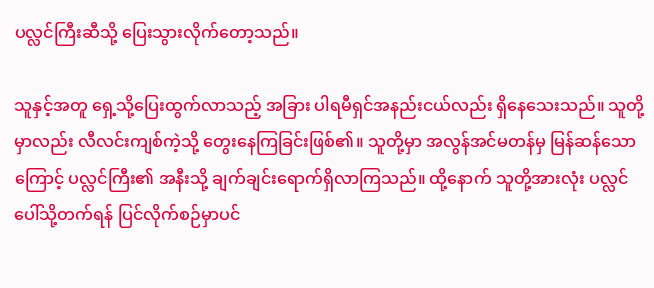ပလ္လင်ကြီးဆီသို့ ပြေးသွားလိုက်တော့သည်။

သူနှင့်အတူ ရှေ့သို့ပြေးထွက်လာသည့် အခြား ပါရမီရှင်အနည်းငယ်လည်း ရှိနေသေးသည်။ သူတို့မှာလည်း လီလင်းကျစ်ကဲ့သို့ တွေးနေကြခြင်းဖြစ်၏။ သူတို့မှာ အလွန်အင်မတန်မှ မြန်ဆန်သောကြောင့် ပလ္လင်ကြီး၏ အနီးသို့ ချက်ချင်းရောက်ရှိလာကြသည်။ ထို့နောက် သူတို့အားလုံး ပလ္လင်ပေါ်သို့တက်ရန် ပြင်လိုက်စဉ်မှာပင်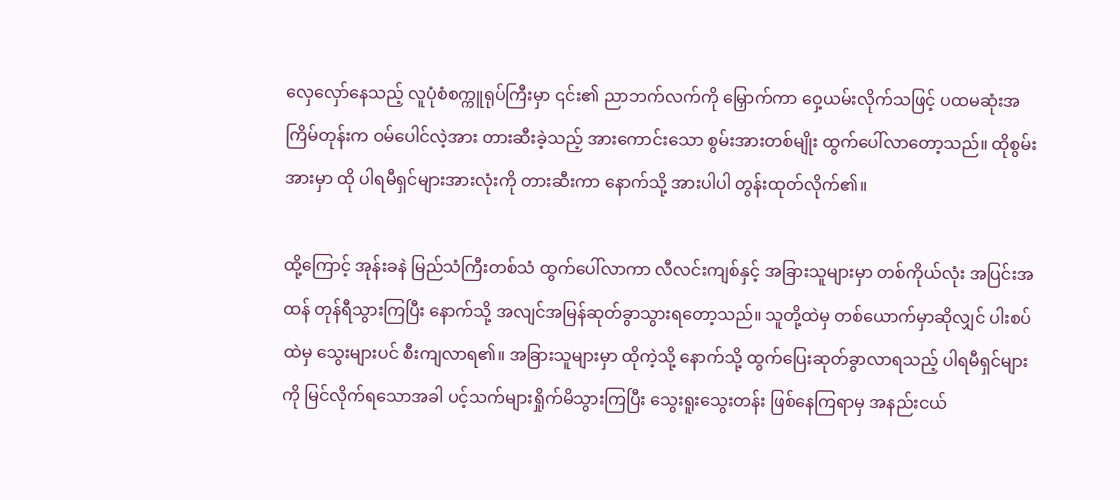လှေလှော်နေသည့် လူပုံစံစက္ကူရုပ်ကြီးမှာ ၎င်း၏ ညာဘက်လက်ကို မြှောက်ကာ ဝှေ့ယမ်းလိုက်သဖြင့် ပထမဆုံးအကြိမ်တုန်းက ဝမ်ပေါင်လဲ့အား တားဆီးခဲ့သည့် အားကောင်းသော စွမ်းအားတစ်မျိုး ထွက်ပေါ်လာတော့သည်။ ထိုစွမ်းအားမှာ ထို ပါရမီရှင်များအားလုံးကို တားဆီးကာ နောက်သို့ အားပါပါ တွန်းထုတ်လိုက်၏။

ထို့ကြောင့် အုန်းခနဲ မြည်သံကြီးတစ်သံ ထွက်ပေါ်လာကာ လီလင်းကျစ်နှင့် အခြားသူများမှာ တစ်ကိုယ်လုံး အပြင်းအထန် တုန်ရီသွားကြပြီး နောက်သို့ အလျင်အမြန်ဆုတ်ခွာသွားရတော့သည်။ သူတို့ထဲမှ တစ်ယောက်မှာဆိုလျှင် ပါးစပ်ထဲမှ သွေးများပင် စီးကျလာရ၏။ အခြားသူများမှာ ထိုကဲ့သို့ နောက်သို့ ထွက်ပြေးဆုတ်ခွာလာရသည့် ပါရမီရှင်များကို မြင်လိုက်ရသောအခါ ပင့်သက်များရှိုက်မိသွားကြပြီး သွေးရူးသွေးတန်း ဖြစ်နေကြရာမှ အနည်းငယ်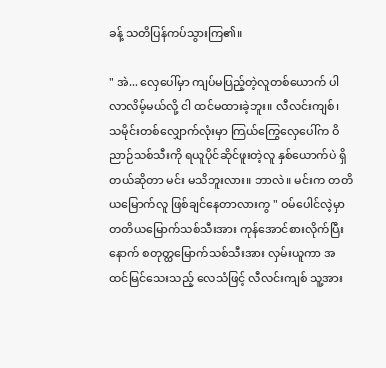ခန့် သတိပြန်ကပ်သွားကြ၏။

" အဲ... လှေပေါ်မှာ ကျပ်မပြည့်တဲ့လူတစ်ယောက် ပါလာလိမ့်မယ်လို့ ငါ ထင်မထားခဲ့ဘူး။ လီလင်းကျစ်၊ သမိုင်းတစ်လျှောက်လုံးမှာ ကြယ်ကြွေလှေပေါ်က ဝိညာဉ်သစ်သီးကို ရယူပိုင်ဆိုင်ဖူးတဲ့လူ နှစ်ယောက်ပဲ ရှိတယ်ဆိုတာ မင်း မသိဘူးလား။ ဘာလဲ။ မင်းက တတိယမြောက်လူ ဖြစ်ချင်နေတာလားကွ " ဝမ်ပေါင်လဲ့မှာ တတိယမြောက်သစ်သီးအား ကုန်အောင်စားလိုက်ပြီးနောက် စတုတ္ထမြောက်သစ်သီးအား လှမ်းယူကာ အထင်မြင်သေးသည့် လေသံဖြင့် လီလင်းကျစ် သူ့အား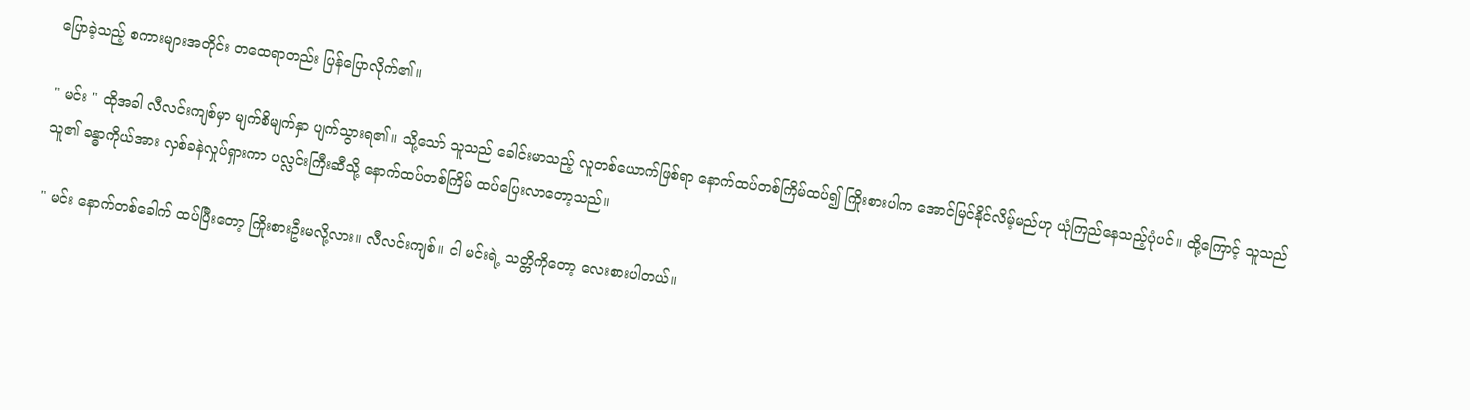ပြောခဲ့သည့် စကားများအတိုင်း တထေရာတည်း ပြန်ပြောလိုက်၏။

" မင်း " ထိုအခါ လီလင်းကျစ်မှာ မျက်စိမျက်နှာ ပျက်သွားရ၏။ သို့သော် သူသည် ခေါင်းမာသည့် လူတစ်ယောက်ဖြစ်ရာ နောက်ထပ်တစ်ကြိမ်ထပ်၍ ကြိုးစားပါက အောင်မြင်နိုင်လိမ့်မည်ဟု ယုံကြည်နေသည့်ပုံပင်။ ထို့ကြောင့် သူသည် သူ၏ ခန္ဓာကိုယ်အား လှစ်ခနဲလှုပ်ရှားကာ ပလ္လင်းကြီးဆီသို့ နောက်ထပ်တစ်ကြိမ် ထပ်ပြေးလာတော့သည်။

" မင်း နောက်တစ်ခေါက် ထပ်ပြီးတော့ ကြိုးစားဦးမလို့လား။ လီလင်းကျစ်။ ငါ မင်းရဲ့ သတ္တိကိုတော့ လေးစားပါတယ်။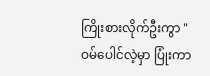ကြိုးစားလိုက်ဦးကွာ " ဝမ်ပေါင်လဲ့မှာ ပြုံးကာ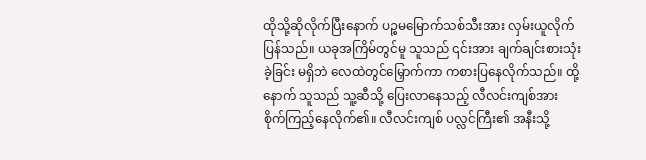ထိုသို့ဆိုလိုက်ပြီးနောက် ပဉ္စမမြောက်သစ်သီးအား လှမ်းယူလိုက်ပြန်သည်။ ယခုအကြိမ်တွင်မူ သူသည် ၎င်းအား ချက်ချင်းစားသုံးခဲ့ခြင်း မရှိဘဲ လေထဲတွင်မြှောက်ကာ ကစားပြနေလိုက်သည်။ ထို့နောက် သူသည် သူ့ဆီသို့ ပြေးလာနေသည့် လီလင်းကျစ်အား စိုက်ကြည့်နေလိုက်၏။ လီလင်းကျစ် ပလ္လင်ကြီး၏ အနီးသို့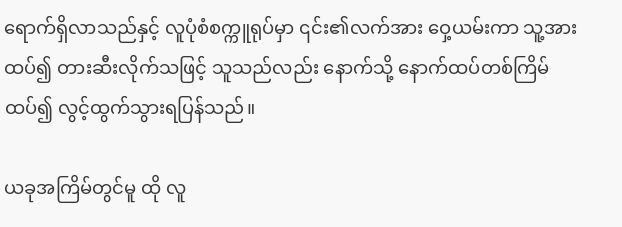ရောက်ရှိလာသည်နှင့် လူပုံစံစက္ကူရုပ်မှာ ၎င်း၏လက်အား ဝှေ့ယမ်းကာ သူ့အား ထပ်၍ တားဆီးလိုက်သဖြင့် သူသည်လည်း နောက်သို့ နောက်ထပ်တစ်ကြိမ် ထပ်၍ လွင့်ထွက်သွားရပြန်သည်။

ယခုအကြိမ်တွင်မူ ထို လူ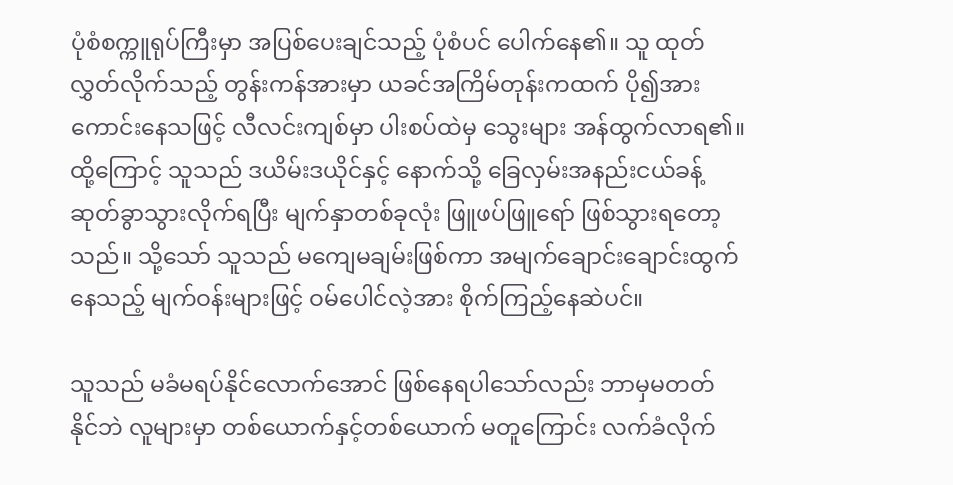ပုံစံစက္ကူရုပ်ကြီးမှာ အပြစ်ပေးချင်သည့် ပုံစံပင် ပေါက်နေ၏။ သူ ထုတ်လွှတ်လိုက်သည့် တွန်းကန်အားမှာ ယခင်အကြိမ်တုန်းကထက် ပို၍အားကောင်းနေသဖြင့် လီလင်းကျစ်မှာ ပါးစပ်ထဲမှ သွေးများ အန်ထွက်လာရ၏။ ထို့ကြောင့် သူသည် ဒယိမ်းဒယိုင်နှင့် နောက်သို့ ခြေလှမ်းအနည်းငယ်ခန့် ဆုတ်ခွာသွားလိုက်ရပြီး မျက်နှာတစ်ခုလုံး ဖြူဖပ်ဖြူရော် ဖြစ်သွားရတော့သည်။ သို့သော် သူသည် မကျေမချမ်းဖြစ်ကာ အမျက်ချောင်းချောင်းထွက်နေသည့် မျက်ဝန်းများဖြင့် ဝမ်ပေါင်လဲ့အား စိုက်ကြည့်နေဆဲပင်။

သူသည် မခံမရပ်နိုင်လောက်အောင် ဖြစ်နေရပါသော်လည်း ဘာမှမတတ်နိုင်‌ဘဲ လူများမှာ တစ်ယောက်နှင့်တစ်ယောက် မတူကြောင်း လက်ခံလိုက်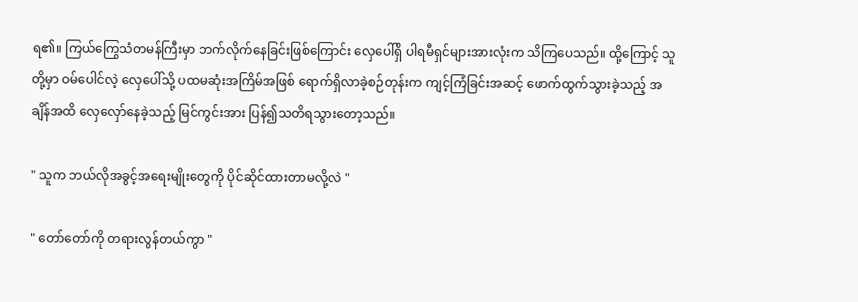ရ၏။ ကြယ်ကြွေသံတမန်ကြီးမှာ ဘက်လိုက်နေခြင်းဖြစ်ကြောင်း လှေပေါ်ရှိ ပါရမီရှင်များအားလုံးက သိကြပေသည်။ ထို့ကြောင့် သူတို့မှာ ဝမ်ပေါင်လဲ့ လှေပေါ်သို့ ပထမဆုံးအကြိမ်အဖြစ် ရောက်ရှိလာခဲ့စဉ်တုန်းက ကျင့်ကြံခြင်းအဆင့် ဖောက်ထွက်သွားခဲ့သည့် အချိန်အထိ ‌လှေလှော်နေခဲ့သည့် မြင်ကွင်းအား ပြန်၍သတိရသွားတော့သည်။

" သူက ဘယ်လိုအခွင့်အရေးမျိုးတွေကို ပိုင်ဆိုင်ထားတာမလို့လဲ "

" တော်တော်ကို တရားလွန်တယ်ကွာ "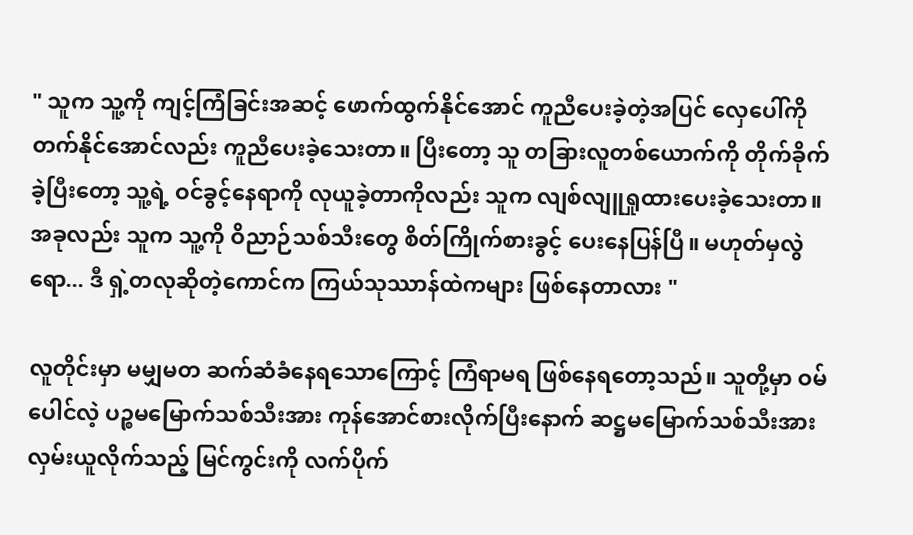" သူက သူ့ကို ကျင့်ကြံခြင်းအဆင့် ဖောက်ထွက်နိုင်အောင် ကူညီပေးခဲ့တဲ့အပြင် လှေပေါ်ကို တက်နိုင်အောင်လည်း ကူညီပေးခဲ့သေးတာ။ ပြီးတော့ သူ တခြားလူတစ်ယောက်ကို တိုက်ခိုက်ခဲ့ပြီးတော့ သူ့ရဲ့ ဝင်ခွင့်နေရာကို လုယူခဲ့တာကိုလည်း သူက လျစ်လျူရှုထားပေးခဲ့သေးတာ။ အခုလည်း သူက သူ့ကို ဝိညာဉ်သစ်သီးတွေ စိတ်ကြိုက်စားခွင့် ပေးနေပြန်ပြီ။ မဟုတ်မှလွဲရော... ဒီ ရှဲ့တလုဆိုတဲ့ကောင်က ကြယ်သုဿာန်ထဲကများ ဖြစ်နေတာလား "

လူတိုင်းမှာ မမျှမတ ဆက်ဆံခံနေရသောကြောင့် ကြံရာမရ ဖြစ်နေရတော့သည်။ သူတို့မှာ ဝမ်ပေါင်လဲ့ ပဉ္စမမြောက်သစ်သီးအား ကုန်အောင်စားလိုက်ပြီးနောက် ဆဋ္ဌ‌မမြောက်သစ်သီးအား လှမ်းယူလိုက်သည့် မြင်ကွင်းကို လက်ပိုက်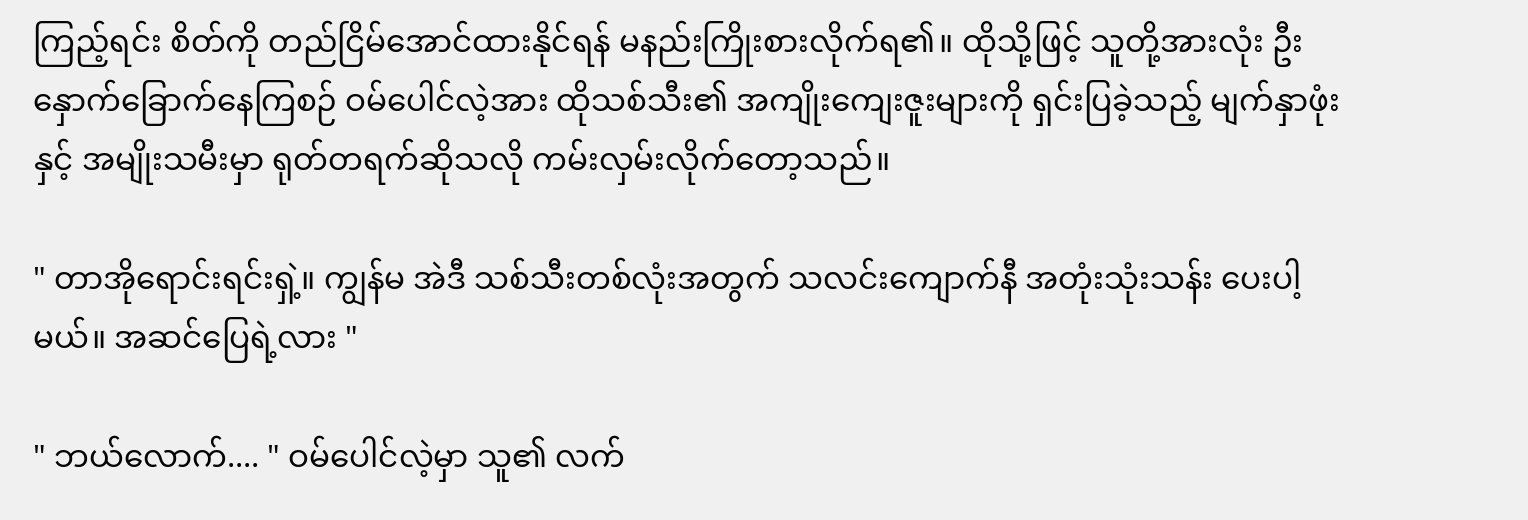ကြည့်ရင်း စိတ်ကို တည်ငြိမ်အောင်ထားနိုင်ရန် မနည်းကြိုးစားလိုက်ရ၏။ ထိုသို့ဖြင့် သူတို့အားလုံး ဦးနှောက်ခြောက်နေကြစဉ် ဝမ်ပေါင်လဲ့အား ထိုသစ်သီး၏ အကျိုးကျေးဇူးများကို ရှင်းပြခဲ့သည့် မျက်နှာဖုံးနှင့် အမျိုးသမီးမှာ ရုတ်တရက်ဆိုသလို ကမ်းလှမ်းလိုက်တော့သည်။

" တာအိုရောင်းရင်းရှဲ့။ ကျွန်မ အဲဒီ သစ်သီးတစ်လုံးအတွက် သလင်းကျောက်နီ အတုံးသုံးသန်း ပေးပါ့မယ်။ အဆင်ပြေရဲ့လား "

" ဘယ်လောက်.... " ဝမ်ပေါင်လဲ့မှာ သူ၏ လက်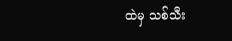ထဲမှ သစ်သီး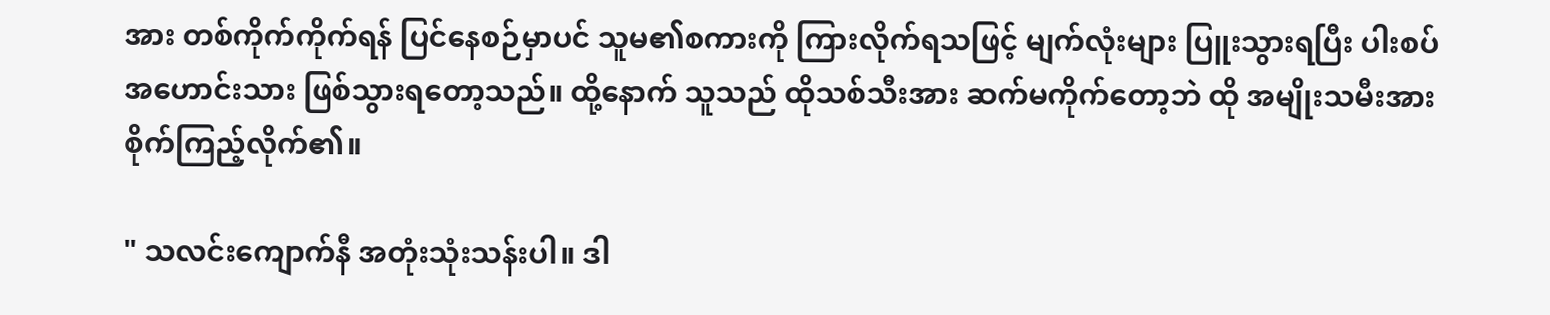အား တစ်ကိုက်ကိုက်ရန် ပြင်နေစဉ်မှာပင် သူမ၏စကားကို ကြားလိုက်ရသဖြင့် မျက်လုံးများ ပြူးသွားရပြီး ပါးစပ်အဟောင်းသား ဖြစ်သွားရတော့သည်။ ထို့နောက် သူသည် ထိုသစ်သီးအား ဆက်မကိုက်တော့ဘဲ ထို အမျိုးသမီးအား စိုက်ကြည့်လိုက်၏။

" သလင်းကျောက်နီ အတုံးသုံးသန်းပါ။ ဒါ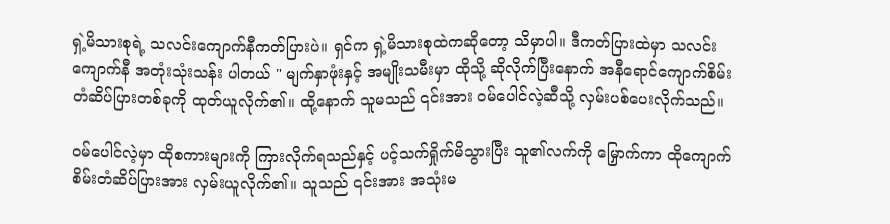ရှဲ့မိသားစုရဲ့ သလင်းကျောက်နီကတ်ပြားပဲ။ ရှင်က ရှဲ့မိသားစုထဲကဆိုတော့ သိမှာပါ။ ဒီကတ်ပြားထဲမှာ သလင်းကျောက်နီ အတုံးသုံးသန်း ပါတယ် " မျက်နှာဖုံးနှင့် အမျိုးသမီးမှာ ထိုသို့ ဆိုလိုက်ပြီးနောက် အနီရောင်ကျောက်စိမ်းတံဆိပ်ပြားတစ်ခုကို ထုတ်ယူလိုက်၏။ ထို့နောက် သူမသည် ၎င်းအား ဝမ်ပေါင်လဲ့ဆီသို့ လှမ်းပစ်ပေးလိုက်သည်။

ဝမ်ပေါင်လဲ့မှာ ထိုစကားများကို ကြားလိုက်ရသည်နှင့် ပင့်သက်ရှိုက်မိသွားပြီး သူ၏လက်ကို မြှောက်ကာ ထိုကျောက်စိမ်းတံဆိပ်ပြားအား လှမ်းယူလိုက်၏။ သူသည် ၎င်းအား အသုံးမ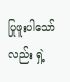ပြုဖူးပါသော်လည်း ရှဲ့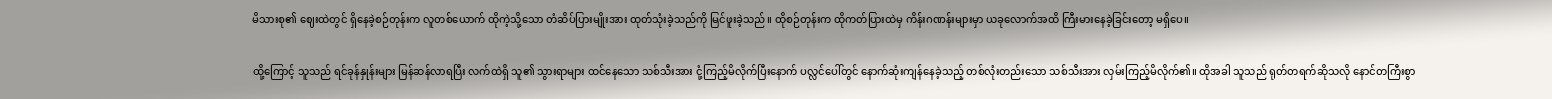မိသားစု၏ ဈေးထဲတွင် ရှိနေခဲ့စဉ်တုန်းက လူတစ်ယောက် ထိုကဲ့သို့သော တံဆိပ်ပြားမျိုးအား ထုတ်သုံးခဲ့သည်ကို မြင်ဖူးခဲ့သည်။ ထိုစဉ်တုန်းက ထိုကတ်ပြားထဲမှ ကိန်းဂဏန်းများမှာ ယခုလောက်အထိ ကြီးမားနေခဲ့ခြင်းတော့ မရှိပေ။

ထို့ကြောင့် သူသည် ရင်ခုန်နှုန်းများ မြန်ဆန်လာရပြီး လက်ထဲရှိ သူ၏ သွားရာများ ထင်နေသော သစ်သီးအား ငုံ့ကြည့်မိလိုက်ပြီးနောက် ပလ္လင်ပေါ်တွင် နောက်ဆုံးကျန်နေခဲ့သည့် တစ်လုံးတည်းသော သစ်သီးအား လှမ်းကြည့်မိလိုက်၏။ ထိုအခါ သူသည် ရုတ်တရက်ဆိုသလို နောင်တကြီးစွာ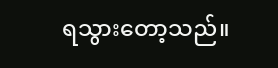ရသွားတော့သည်။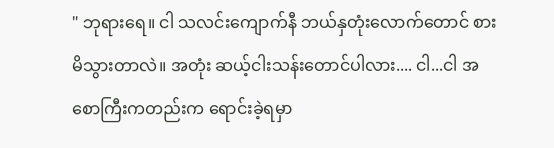" ဘုရားရေ။ ငါ သလင်းကျောက်နီ ဘယ်နှတုံးလောက်တောင် စားမိသွားတာလဲ။ အတုံး ဆယ့်ငါးသန်းတောင်ပါလား.... ငါ...ငါ အစောကြီးကတည်းက ရောင်းခဲ့ရမှာ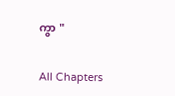ကွာ "

All Chapters